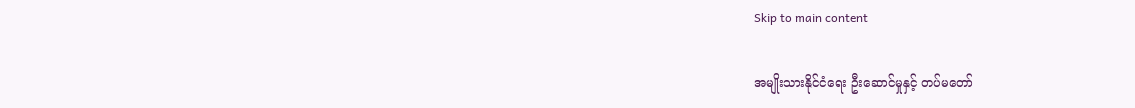Skip to main content

အမျိုးသားနိုင်ငံရေး ဦးဆောင်မှုနှင့် တပ်မတော်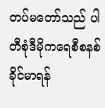တပ်မတော်သည် ပါတီစုံဒီမိုကရေစီစနစ် ခိုင်မာရန်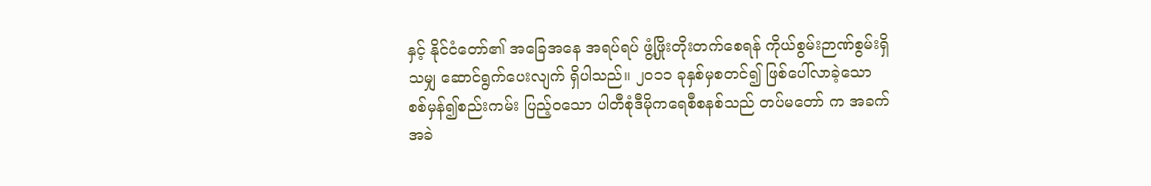နှင့် နိုင်ငံတော်၏ အခြေအနေ အရပ်ရပ် ဖွံ့ဖြိုးတိုးတက်စေရန် ကိုယ်စွမ်းဉာဏ်စွမ်းရှိသမျှ ဆောင်ရွက်ပေးလျက် ရှိပါသည်။ ၂ဝ၁၁ ခုနှစ်မှစတင်၍ ဖြစ်ပေါ်လာခဲ့သော စစ်မှန်၍စည်းကမ်း ပြည့်ဝသော ပါတီစုံဒီမိုကရေစီစနစ်သည် တပ်မတော် က အခက်အခဲ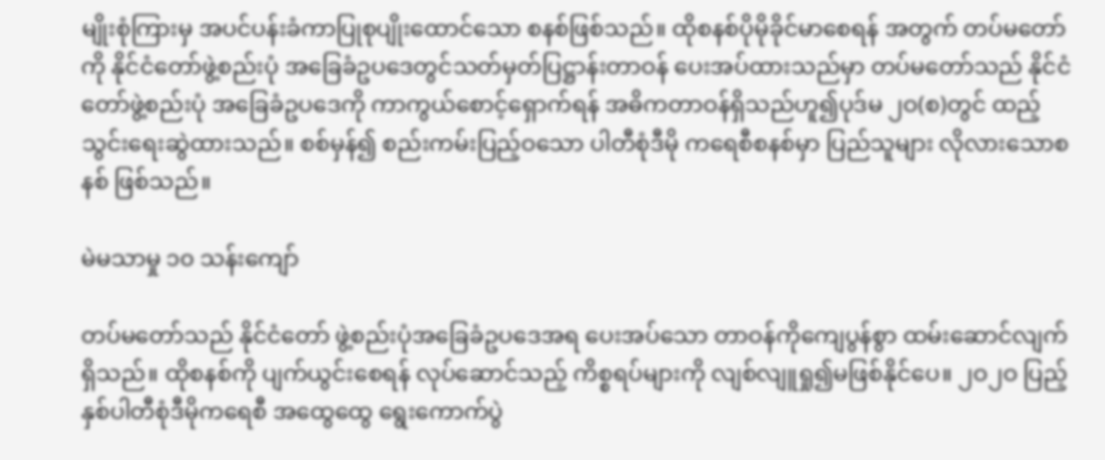မျိုးစုံကြားမှ အပင်ပန်းခံကာပြုစုပျိုးထောင်သော စနစ်ဖြစ်သည်။ ထိုစနစ်ပိုမိုခိုင်မာစေရန် အတွက် တပ်မတော်ကို နိုင်ငံတော်ဖွဲ့စည်းပုံ အခြေခံဥပဒေတွင်သတ်မှတ်ပြဋ္ဌာန်းတာဝန် ပေးအပ်ထားသည်မှာ တပ်မတော်သည် နိုင်ငံတော်ဖွဲ့စည်းပုံ အခြေခံဥပဒေကို ကာကွယ်စောင့်ရှောက်ရန် အဓိကတာဝန်ရှိသည်ဟူ၍ပုဒ်မ ၂ဝ(စ)တွင် ထည့်သွင်းရေးဆွဲထားသည်။ စစ်မှန်၍ စည်းကမ်းပြည့်ဝသော ပါတီစုံဒီမို ကရေစီစနစ်မှာ ပြည်သူများ လိုလားသောစနစ် ဖြစ်သည်။

မဲမသာမှု ၁၀ သန်းကျော်

တပ်မတော်သည် နိုင်ငံတော် ဖွဲ့စည်းပုံအခြေခံဥပဒေအရ ပေးအပ်သော တာဝန်ကိုကျေပွန်စွာ ထမ်းဆောင်လျက်ရှိသည်။ ထိုစနစ်ကို ပျက်ယွင်းစေရန် လုပ်ဆောင်သည့် ကိစ္စရပ်များကို လျစ်လျူရှု၍မဖြစ်နိုင်ပေ။ ၂ဝ၂ဝ ပြည့်နှစ်ပါတီစုံဒီမိုကရေစီ အထွေထွေ ရွေးကောက်ပွဲ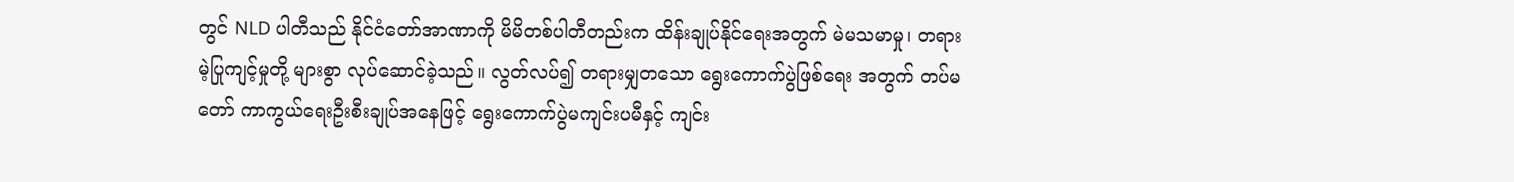တွင် NLD ပါတီသည် နိုင်ငံတော်အာဏာကို မိမိတစ်ပါတီတည်းက ထိန်းချုပ်နိုင်ရေးအတွက် မဲမသမာမှု၊ တရားမဲ့ပြုကျင့်မှုတို့ များစွာ လုပ်ဆောင်ခဲ့သည်။ လွတ်လပ်၍ တရားမျှတသော ရွေးကောက်ပွဲဖြစ်ရေး အတွက် တပ်မတော် ကာကွယ်ရေးဦးစီးချုပ်အနေဖြင့် ရွေးကောက်ပွဲမကျင်းပမီနှင့် ကျင်း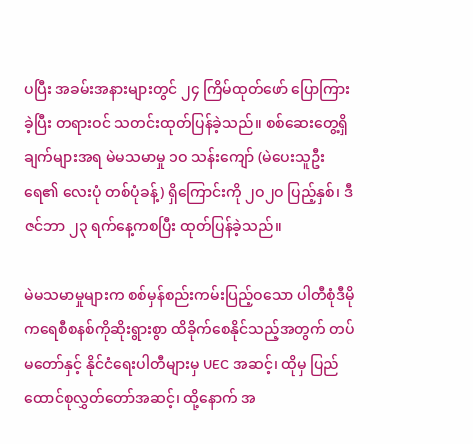ပပြီး အခမ်းအနားများတွင် ၂၄ ကြိမ်ထုတ်ဖော် ပြောကြားခဲ့ပြီး တရားဝင် သတင်းထုတ်ပြန်ခဲ့သည်။ စစ်ဆေးတွေ့ရှိချက်များအရ မဲမသမာမှု ၁ဝ သန်းကျော် (မဲပေးသူဦးရေ၏ လေးပုံ တစ်ပုံခန့်) ရှိကြောင်းကို ၂ဝ၂ဝ ပြည့်နှစ်၊ ဒီဇင်ဘာ ၂၃ ရက်နေ့ကစပြီး ထုတ်ပြန်ခဲ့သည်။

မဲမသမာမှုများက စစ်မှန်စည်းကမ်းပြည့်ဝသော ပါတီစုံဒီမိုကရေစီစနစ်ကိုဆိုးရွားစွာ ထိခိုက်စေနိုင်သည့်အတွက် တပ်မတော်နှင့် နိုင်ငံရေးပါတီများမှ UEC အဆင့်၊ ထိုမှ ပြည်ထောင်စုလွှတ်တော်အဆင့်၊ ထို့နောက် အ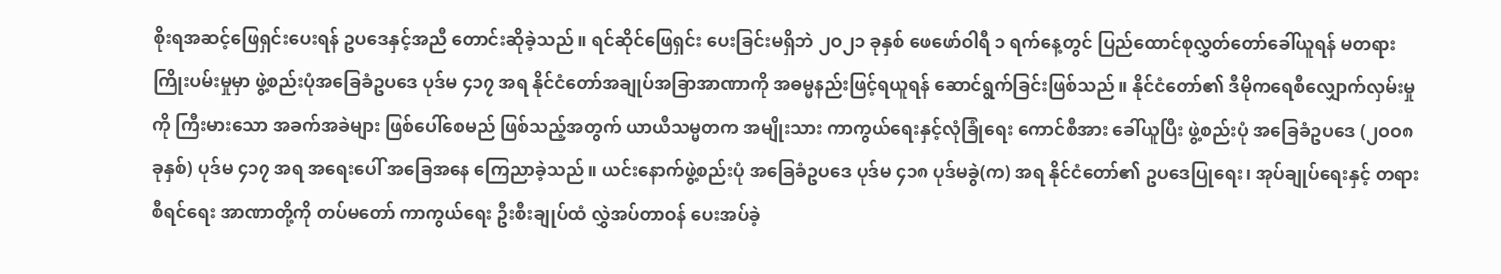စိုးရအဆင့်ဖြေရှင်းပေးရန် ဥပဒေနှင့်အညီ တောင်းဆိုခဲ့သည်။ ရင်ဆိုင်ဖြေရှင်း ပေးခြင်းမရှိဘဲ ၂ဝ၂၁ ခုနှစ် ဖေဖော်ဝါရီ ၁ ရက်နေ့တွင် ပြည်ထောင်စုလွှတ်တော်ခေါ်ယူရန် မတရားကြိုးပမ်းမှုမှာ ဖွဲ့စည်းပုံအခြေခံဥပဒေ ပုဒ်မ ၄၁၇ အရ နိုင်ငံတော်အချုပ်အခြာအာဏာကို အဓမ္မနည်းဖြင့်ရယူရန် ဆောင်ရွက်ခြင်းဖြစ်သည်။ နိုင်ငံတော်၏ ဒီမိုကရေစီလျှောက်လှမ်းမှုကို ကြီးမားသော အခက်အခဲများ ဖြစ်ပေါ်စေမည် ဖြစ်သည့်အတွက် ယာယီသမ္မတက အမျိုးသား ကာကွယ်ရေးနှင့်လုံခြုံရေး ကောင်စီအား ခေါ်ယူပြီး ဖွဲ့စည်းပုံ အခြေခံဥပဒေ (၂ဝဝ၈ ခုနှစ်) ပုဒ်မ ၄၁၇ အရ အရေးပေါ် အခြေအနေ ကြေညာခဲ့သည်။ ယင်းနောက်ဖွဲ့စည်းပုံ အခြေခံဥပဒေ ပုဒ်မ ၄၁၈ ပုဒ်မခွဲ(က) အရ နိုင်ငံတော်၏ ဥပဒေပြုရေး၊ အုပ်ချုပ်ရေးနှင့် တရားစီရင်ရေး အာဏာတို့ကို တပ်မတော် ကာကွယ်ရေး ဦးစီးချုပ်ထံ လွှဲအပ်တာဝန် ပေးအပ်ခဲ့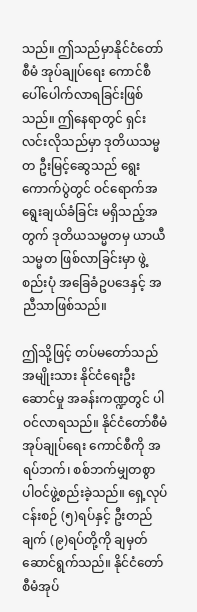သည်။ ဤသည်မှာနိုင်ငံတော်စီမံ အုပ်ချုပ်ရေး ကောင်စီပေါ်ပေါက်လာရခြင်းဖြစ်သည်။ ဤနေရာတွင် ရှင်းလင်းလိုသည်မှာ ဒုတိယသမ္မတ ဦးမြင့်ဆွေသည် ရွေးကောက်ပွဲတွင် ဝင်ရောက်အရွေးချယ်ခံခြင်း မရှိသည့်အတွက် ဒုတိယသမ္မတမှ ယာယီသမ္မတ ဖြစ်လာခြင်းမှာ ဖွဲ့စည်းပုံ အခြေခံဥပဒေနှင့် အညီသာဖြစ်သည်။

ဤသို့ဖြင့် တပ်မတော်သည် အမျိုးသား နိုင်ငံရေးဦးဆောင်မှု အခန်းကဏ္ဍတွင် ပါဝင်လာရသည်။ နိုင်ငံတော်စီမံအုပ်ချုပ်ရေး ကောင်စီကို အရပ်ဘက်၊ စစ်ဘက်မျှတစွာ ပါဝင်ဖွဲ့စည်းခဲ့သည်။ ရှေ့လုပ်ငန်းစဉ် (၅)ရပ်နှင့် ဦးတည်ချက် (၉)ရပ်တို့ကို ချမှတ်ဆောင်ရွက်သည်။ နိုင်ငံတော်စီမံအုပ်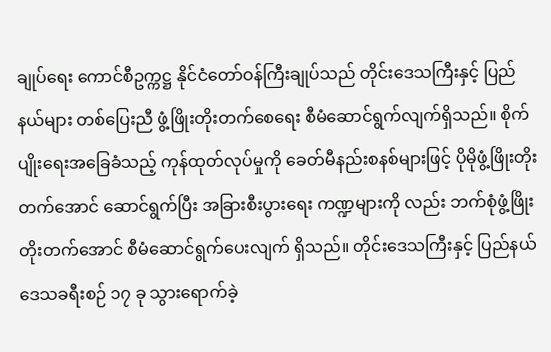ချုပ်ရေး ကောင်စီဥက္ကဋ္ဌ နိုင်ငံတော်ဝန်ကြီးချုပ်သည် တိုင်းဒေသကြီးနှင့် ပြည်နယ်များ တစ်ပြေးညီ ဖွံ့ဖြိုးတိုးတက်စေရေး စီမံဆောင်ရွက်လျက်ရှိသည်။ စိုက်ပျိုးရေးအခြေခံသည့် ကုန်ထုတ်လုပ်မှုကို ခေတ်မီနည်းစနစ်များဖြင့် ပိုမိုဖွံ့ဖြိုးတိုးတက်အောင် ဆောင်ရွက်ပြီး အခြားစီးပွားရေး ကဏ္ဍများကို လည်း ဘက်စုံဖွံ့ဖြိုး တိုးတက်အောင် စီမံဆောင်ရွက်ပေးလျက် ရှိသည်။ တိုင်းဒေသကြီးနှင့် ပြည်နယ်ဒေသခရီးစဉ် ၁၇ ခု သွားရောက်ခဲ့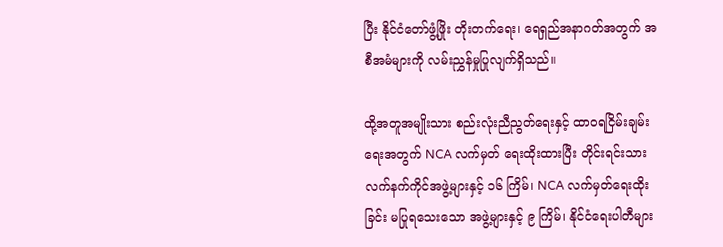ပြီး နိုင်ငံတော်ဖွံ့ဖြိုး တိုးတက်ရေး၊ ရေရှည်အနာဂတ်အတွက် အစီအမံများကို လမ်းညွှန်မှုပြုလျက်ရှိသည်။

ထို့အတူအမျိုးသား စည်းလုံးညီညွတ်ရေးနှင့် ထာဝရငြိမ်းချမ်းရေးအတွက် NCA လက်မှတ် ရေးထိုးထားပြီး တိုင်းရင်းသား လက်နက်ကိုင်အဖွဲ့များနှင့် ၁၆ ကြိမ်၊ NCA လက်မှတ်ရေးထိုးခြင်း မပြုရသေးသော အဖွဲ့များနှင့် ၉ ကြိမ်၊ နိုင်ငံရေးပါတီများ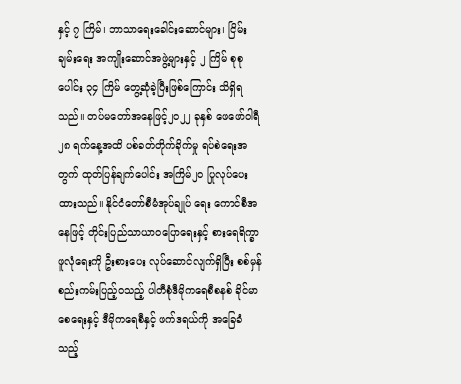နှင့် ၇ ကြိမ်၊ ဘာသာရေးခေါင်းဆောင်များ၊ ငြိမ်းချမ်းရေး အကျိုးဆောင်အဖွဲ့များနှင့် ၂ ကြိမ် စုစုပေါင်း ၃၄ ကြိမ် တွေ့ဆုံခဲ့ပြီးဖြစ်ကြောင်း သိရှိရသည်။ တပ်မတော်အနေဖြင့်၂ဝ၂၂ ခုနှစ် ဖေဖော်ဝါရီ ၂၈ ရက်နေ့အထိ ပစ်ခတ်တိုက်ခိုက်မှု ရပ်စဲရေးအတွက် ထုတ်ပြန်ချက်ပေါင်း အကြိမ်၂ဝ ပြုလုပ်ပေးထားသည်။ နိုင်ငံတော်စီမံအုပ်ချုပ် ရေး ကောင်စီအနေဖြင့် တိုင်းပြည်သာယာဝပြောရေးနှင့် စားရေရိက္ခာ ဖူလုံရေးကို ဦးစားပေး လုပ်ဆောင်လျက်ရှိပြီး စစ်မှန်စည်းကမ်းပြည့်ဝသည့် ပါတီစုံဒီမိုကရေစီစနစ် ခိုင်မာစေရေးနှင့် ဒီမိုကရေစီနှင့် ဖက်ဒရယ်ကို အခြေခံသည့်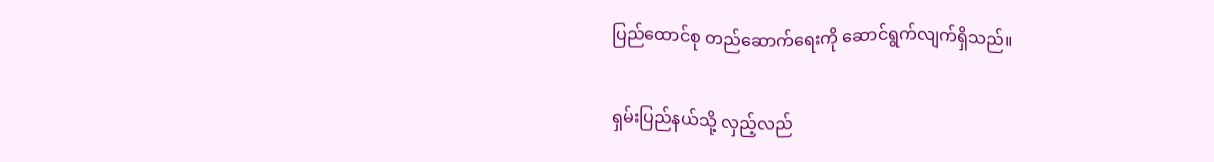ပြည်ထောင်စု တည်ဆောက်ရေးကို ဆောင်ရွက်လျက်ရှိသည်။

ရှမ်းပြည်နယ်သို့ လှည့်လည်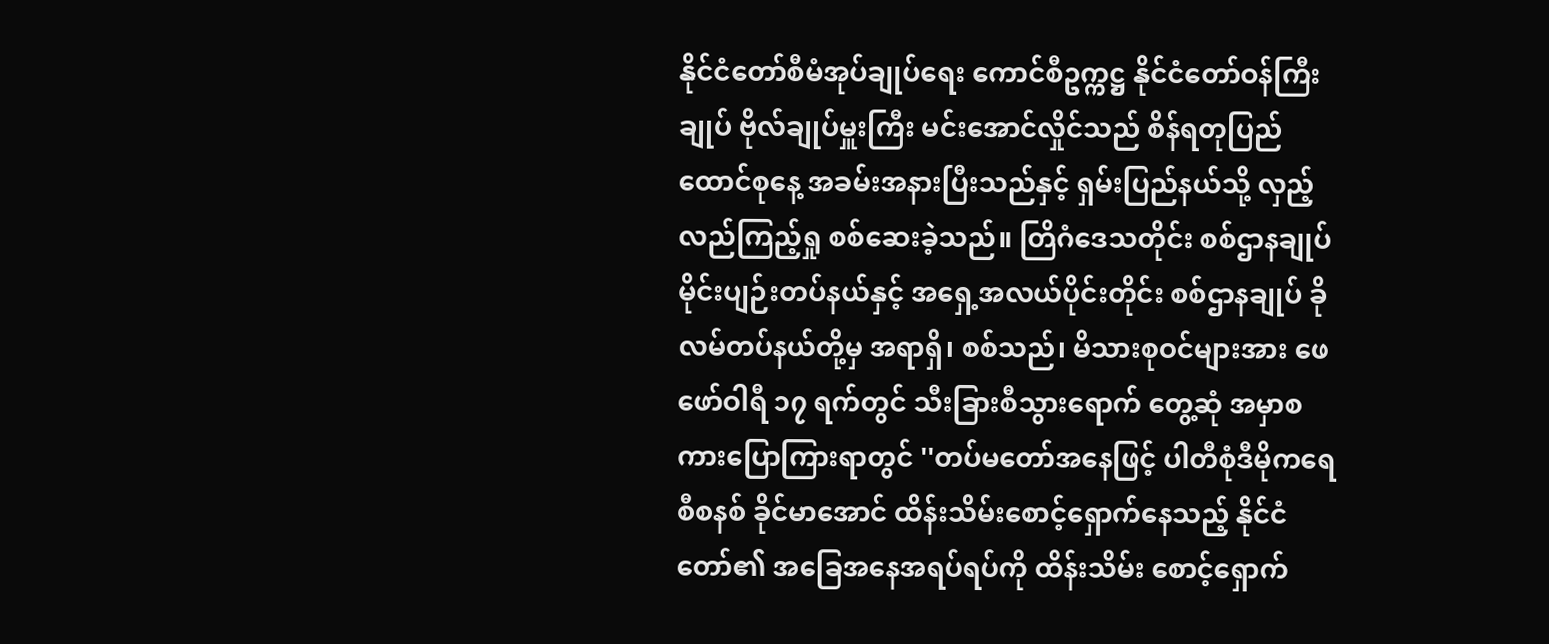နိုင်ငံတော်စီမံအုပ်ချုပ်ရေး ကောင်စီဥက္ကဋ္ဌ နိုင်ငံတော်ဝန်ကြီးချုပ် ဗိုလ်ချုပ်မှူးကြီး မင်းအောင်လှိုင်သည် စိန်ရတုပြည်ထောင်စုနေ့ အခမ်းအနားပြီးသည်နှင့် ရှမ်းပြည်နယ်သို့ လှည့်လည်ကြည့်ရှု စစ်ဆေးခဲ့သည်။ တြိဂံဒေသတိုင်း စစ်ဌာနချုပ် မိုင်းပျဉ်းတပ်နယ်နှင့် အရှေ့အလယ်ပိုင်းတိုင်း စစ်ဌာနချုပ် ခိုလမ်တပ်နယ်တို့မှ အရာရှိ၊ စစ်သည်၊ မိသားစုဝင်များအား ဖေဖော်ဝါရီ ၁၇ ရက်တွင် သီးခြားစီသွားရောက် တွေ့ဆုံ အမှာစကားပြောကြားရာတွင် ''တပ်မတော်အနေဖြင့် ပါတီစုံဒီမိုကရေစီစနစ် ခိုင်မာအောင် ထိန်းသိမ်းစောင့်ရှောက်နေသည့် နိုင်ငံတော်၏ အခြေအနေအရပ်ရပ်ကို ထိန်းသိမ်း စောင့်ရှောက်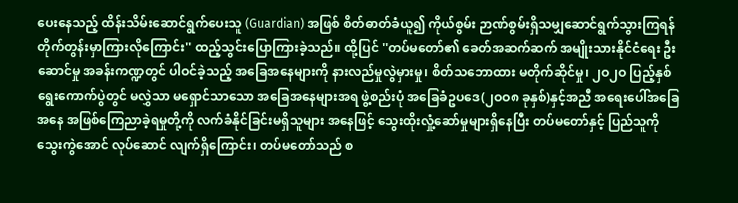ပေးနေသည့် ထိန်းသိမ်းဆောင်ရွက်ပေးသူ (Guardian) အဖြစ် စိတ်ဓာတ်ခံယူ၍ ကိုယ်စွမ်း ဉာဏ်စွမ်းရှိသမျှဆောင်ရွက်သွားကြရန် တိုက်တွန်းမှာကြားလိုကြောင်း'' ထည့်သွင်းပြောကြားခဲ့သည်။ ထို့ပြင် ''တပ်မတော်၏ ခေတ်အဆက်ဆက် အမျိုးသားနိုင်ငံရေး ဦးဆောင်မှု အခန်းကဏ္ဍတွင် ပါဝင်ခဲ့သည့် အခြေအနေများကို နားလည်မှုလွဲမှားမှု၊ စိတ်သဘောထား မတိုက်ဆိုင်မှု၊ ၂ဝ၂ဝ ပြည့်နှစ်ရွေးကောက်ပွဲတွင် မလွှဲသာ မရှောင်သာသော အခြေအနေများအရ ဖွဲ့စည်းပုံ အခြေခံဥပဒေ(၂ဝဝ၈ ခုနှစ်)နှင့်အညီ အရေးပေါ်အခြေအနေ အဖြစ်ကြေညာခဲ့ရမှုတို့ကို လက်ခံနိုင်ခြင်းမရှိသူများ အနေဖြင့် သွေးထိုးလှုံ့ဆော်မှုများရှိနေပြီး တပ်မတော်နှင့် ပြည်သူကိုသွေးကွဲအောင် လုပ်ဆောင် လျက်ရှိကြောင်း၊ တပ်မတော်သည် စ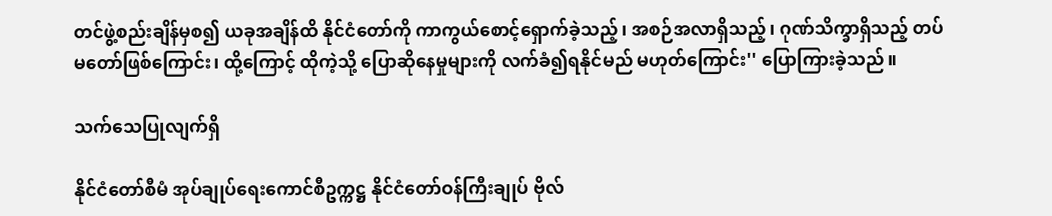တင်ဖွဲ့စည်းချိန်မှစ၍ ယခုအချိန်ထိ နိုင်ငံတော်ကို ကာကွယ်စောင့်ရှောက်ခဲ့သည့်၊ အစဉ်အလာရှိသည့်၊ ဂုဏ်သိက္ခာရှိသည့် တပ်မတော်ဖြစ်ကြောင်း၊ ထို့ကြောင့် ထိုကဲ့သို့ ပြောဆိုနေမှုများကို လက်ခံ၍ရနိုင်မည် မဟုတ်ကြောင်း'' ပြောကြားခဲ့သည်။

သက်သေပြုလျက်ရှိ

နိုင်ငံတော်စီမံ အုပ်ချုပ်ရေးကောင်စီဥက္ကဋ္ဌ နိုင်ငံတော်ဝန်ကြီးချုပ် ဗိုလ်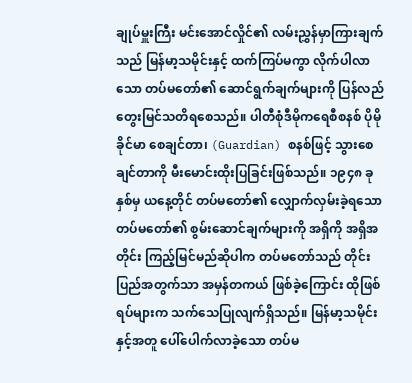ချုပ်မှူးကြီး မင်းအောင်လှိုင်၏ လမ်းညွှန်မှာကြားချက်သည် မြန်မာ့သမိုင်းနှင့် ထက်ကြပ်မကွာ လိုက်ပါလာသော တပ်မတော်၏ ဆောင်ရွက်ချက်များကို ပြန်လည်တွေးမြင်သတိရစေသည်။ ပါတီစုံဒီမိုကရေစီစနစ် ပိုမိုခိုင်မာ စေချင်တာ၊ (Guardian) စနစ်ဖြင့် သွားစေချင်တာကို မီးမောင်းထိုးပြခြင်းဖြစ်သည်။ ၁၉၄၈ ခုနှစ်မှ ယနေ့တိုင် တပ်မတော်၏ လျှောက်လှမ်းခဲ့ရသော တပ်မတော်၏ စွမ်းဆောင်ချက်များကို အရှိကို အရှိအတိုင်း ကြည့်မြင်မည်ဆိုပါက တပ်မတော်သည် တိုင်းပြည်အတွက်သာ အမှန်တကယ် ဖြစ်ခဲ့ကြောင်း ထိုဖြစ်ရပ်များက သက်သေပြုလျက်ရှိသည်။ မြန်မာ့သမိုင်းနှင့်အတူ ပေါ်ပေါက်လာခဲ့သော တပ်မ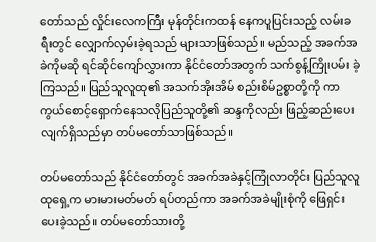တော်သည် လှိုင်းလေကကြီး မုန်တိုင်းကထန် နေကပူပြင်းသည့် လမ်းခရီးတွင် လျှောက်လှမ်းခဲ့ရသည် များသာဖြစ်သည်။ မည်သည့် အခက်အခဲကိုမဆို ရင်ဆိုင်ကျော်လွှားကာ နိုင်ငံတော်အတွက် သက်စွန့်ကြိုးပမ်း ခဲ့ကြသည်။ ပြည်သူလူထု၏ အသက်အိုးအိမ် စည်းစိမ်ဥစ္စာတို့ကို ကာကွယ်စောင့်ရှောက်နေသလိုပြည်သူတို့၏ ဆန္ဒကိုလည်း ဖြည့်ဆည်းပေးလျက်ရှိသည်မှာ တပ်မတော်သာဖြစ်သည်။

တပ်မတော်သည် နိုင်ငံတော်တွင် အခက်အခဲနှင့်ကြုံလာတိုင်း ပြည်သူလူထုရှေ့က မားမားမတ်မတ် ရပ်တည်ကာ အခက်အခဲမျိုးစုံကို ဖြေရှင်းပေးခဲ့သည်။ တပ်မတော်သားတို့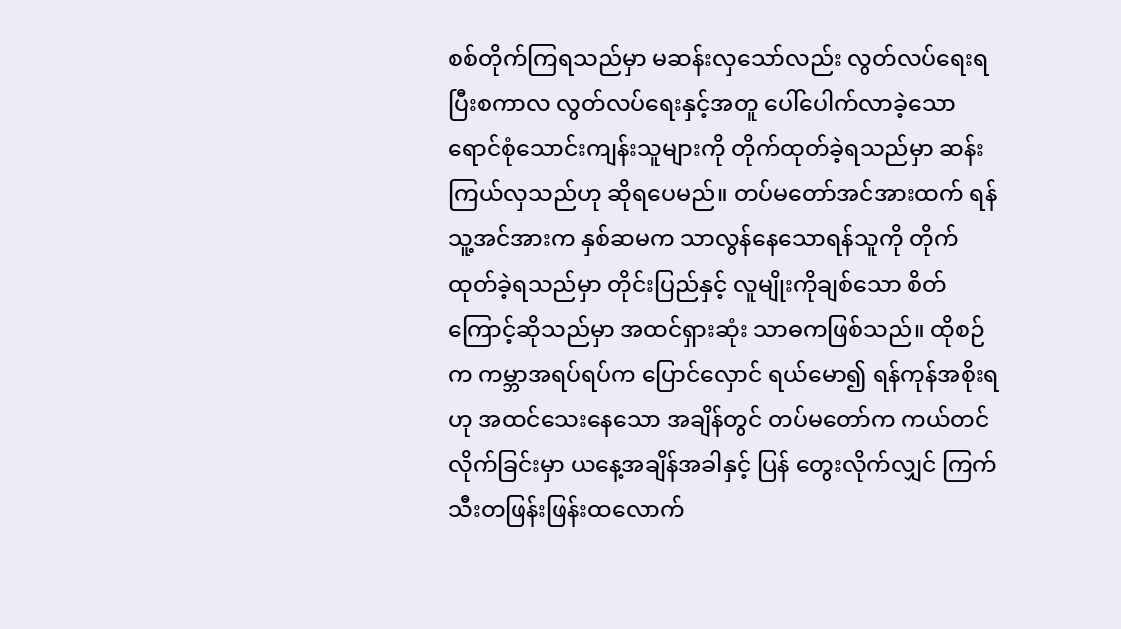စစ်တိုက်ကြရသည်မှာ မဆန်းလှသော်လည်း လွတ်လပ်ရေးရပြီးစကာလ လွတ်လပ်ရေးနှင့်အတူ ပေါ်ပေါက်လာခဲ့သော ရောင်စုံသောင်းကျန်းသူများကို တိုက်ထုတ်ခဲ့ရသည်မှာ ဆန်းကြယ်လှသည်ဟု ဆိုရပေမည်။ တပ်မတော်အင်အားထက် ရန်သူ့အင်အားက နှစ်ဆမက သာလွန်နေသောရန်သူကို တိုက်ထုတ်ခဲ့ရသည်မှာ တိုင်းပြည်နှင့် လူမျိုးကိုချစ်သော စိတ်ကြောင့်ဆိုသည်မှာ အထင်ရှားဆုံး သာဓကဖြစ်သည်။ ထိုစဉ်က ကမ္ဘာအရပ်ရပ်က ပြောင်လှောင် ရယ်မော၍ ရန်ကုန်အစိုးရဟု အထင်သေးနေသော အချိန်တွင် တပ်မတော်က ကယ်တင်လိုက်ခြင်းမှာ ယနေ့အချိန်အခါနှင့် ပြန် တွေးလိုက်လျှင် ကြက်သီးတဖြန်းဖြန်းထလောက်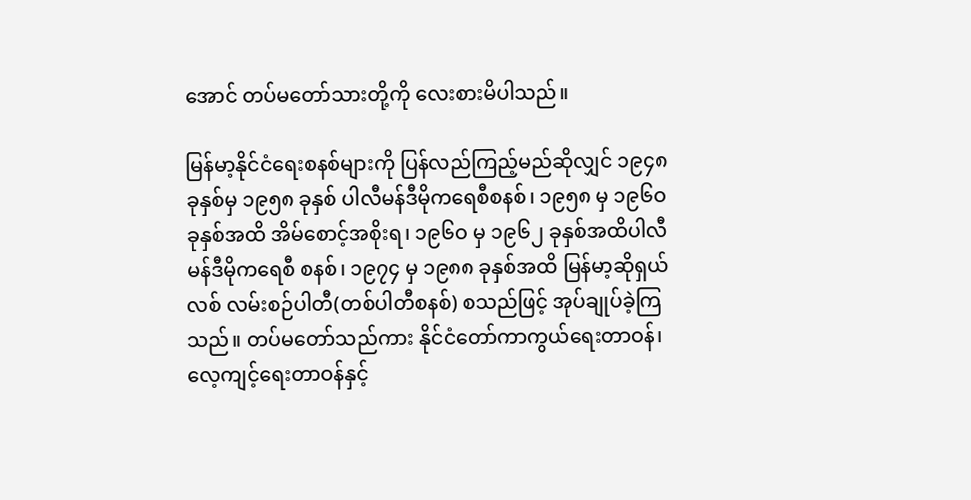အောင် တပ်မတော်သားတို့ကို လေးစားမိပါသည်။

မြန်မာ့နိုင်ငံရေးစနစ်များကို ပြန်လည်ကြည့်မည်ဆိုလျှင် ၁၉၄၈ ခုနှစ်မှ ၁၉၅၈ ခုနှစ် ပါလီမန်ဒီမိုကရေစီစနစ်၊ ၁၉၅၈ မှ ၁၉၆ဝ ခုနှစ်အထိ အိမ်စောင့်အစိုးရ၊ ၁၉၆ဝ မှ ၁၉၆၂ ခုနှစ်အထိပါလီမန်ဒီမိုကရေစီ စနစ်၊ ၁၉၇၄ မှ ၁၉၈၈ ခုနှစ်အထိ မြန်မာ့ဆိုရှယ်လစ် လမ်းစဉ်ပါတီ(တစ်ပါတီစနစ်) စသည်ဖြင့် အုပ်ချုပ်ခဲ့ကြသည်။ တပ်မတော်သည်ကား နိုင်ငံတော်ကာကွယ်ရေးတာဝန်၊ လေ့ကျင့်ရေးတာဝန်နှင့်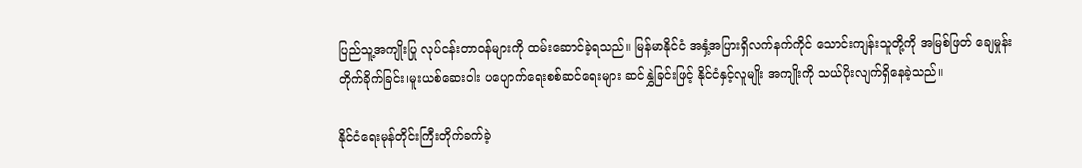ပြည်သူ့အကျိုးပြု လုပ်ငန်းတာဝန်များကို ထမ်းဆောင်ခဲ့ရသည်။ မြန်မာနိုင်ငံ အနှံ့အပြားရှိလက်နက်ကိုင် သောင်းကျန်းသူတို့ကို အမြစ်ဖြတ် ချေမှုန်းတိုက်ခိုက်ခြင်း၊မူးယစ်ဆေးဝါး ပပျောက်ရေးစစ်ဆင်ရေးများ ဆင်နွှဲခြင်းဖြင့် နိုင်ငံနှင့်လူမျိုး အကျိုးကို သယ်ပိုးလျက်ရှိနေခဲ့သည်။

နိုင်ငံရေးမုန်တိုင်းကြီးတိုက်ခက်ခဲ့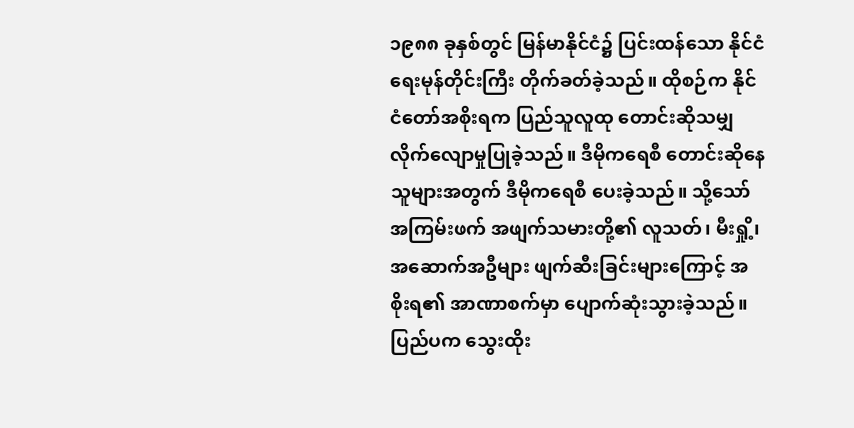၁၉၈၈ ခုနှစ်တွင် မြန်မာနိုင်ငံ၌ ပြင်းထန်သော နိုင်ငံရေးမုန်တိုင်းကြီး တိုက်ခတ်ခဲ့သည်။ ထိုစဉ်က နိုင်ငံတော်အစိုးရက ပြည်သူလူထု တောင်းဆိုသမျှ လိုက်လျောမှုပြုခဲ့သည်။ ဒီမိုကရေစီ တောင်းဆိုနေသူများအတွက် ဒီမိုကရေစီ ပေးခဲ့သည်။ သို့သော် အကြမ်းဖက် အဖျက်သမားတို့၏ လူသတ်၊ မီးရှို့၊ အဆောက်အဦများ ဖျက်ဆီးခြင်းများကြောင့် အစိုးရ၏ အာဏာစက်မှာ ပျောက်ဆုံးသွားခဲ့သည်။ ပြည်ပက သွေးထိုး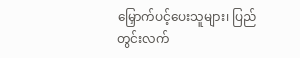မြှောက်ပင့်ပေးသူများ၊ ပြည်တွင်းလက်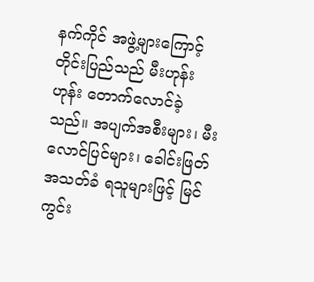နက်ကိုင် အဖွဲ့များကြောင့် တိုင်းပြည်သည် မီးဟုန်းဟုန်း တောက်လောင်ခဲ့သည်။ အပျက်အစီးများ၊ မီးလောင်ပြင်များ၊ ခေါင်းဖြတ်အသတ်ခံ ရသူများဖြင့် မြင်ကွင်း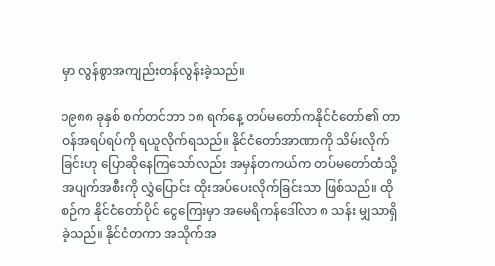မှာ လွန်စွာအကျည်းတန်လွန်းခဲ့သည်။

၁၉၈၈ ခုနှစ် စက်တင်ဘာ ၁၈ ရက်နေ့ တပ်မတော်ကနိုင်ငံတော်၏ တာဝန်အရပ်ရပ်ကို ရယူလိုက်ရသည်။ နိုင်ငံတော်အာဏာကို သိမ်းလိုက်ခြင်းဟု ပြောဆိုနေကြသော်လည်း အမှန်တကယ်က တပ်မတော်ထံသို့ အပျက်အစီးကို လွှဲပြောင်း ထိုးအပ်ပေးလိုက်ခြင်းသာ ဖြစ်သည်။ ထိုစဉ်က နိုင်ငံတော်ပိုင် ငွေကြေးမှာ အမေရိကန်ဒေါ်လာ ၈ သန်း မျှသာရှိခဲ့သည်။ နိုင်ငံတကာ အသိုက်အ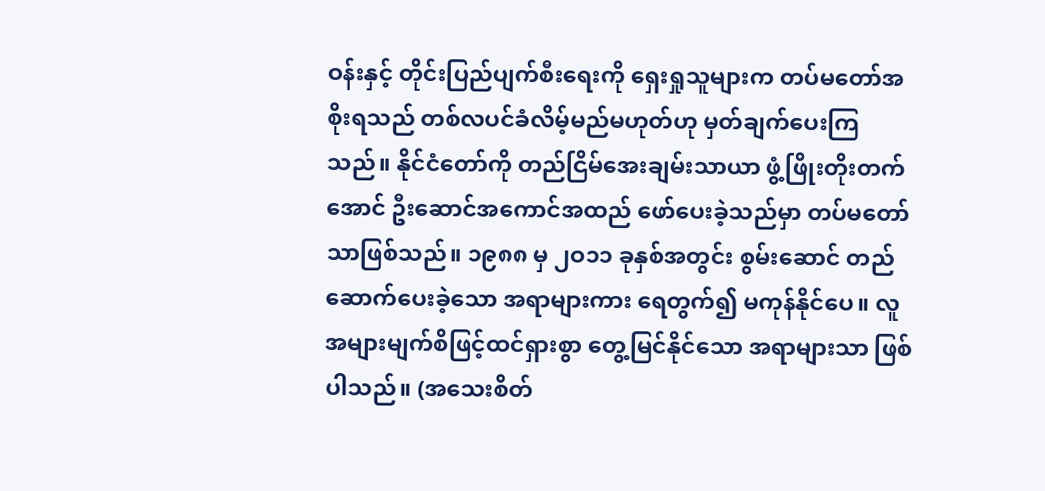ဝန်းနှင့် တိုင်းပြည်ပျက်စီးရေးကို ရှေးရှုသူများက တပ်မတော်အစိုးရသည် တစ်လပင်ခံလိမ့်မည်မဟုတ်ဟု မှတ်ချက်ပေးကြသည်။ နိုင်ငံတော်ကို တည်ငြိမ်အေးချမ်းသာယာ ဖွံ့ဖြိုးတိုးတက်အောင် ဦးဆောင်အကောင်အထည် ဖော်ပေးခဲ့သည်မှာ တပ်မတော်သာဖြစ်သည်။ ၁၉၈၈ မှ ၂ဝ၁၁ ခုနှစ်အတွင်း စွမ်းဆောင် တည်ဆောက်ပေးခဲ့သော အရာများကား ရေတွက်၍ မကုန်နိုင်ပေ။ လူအများမျက်စိဖြင့်ထင်ရှားစွာ တွေ့မြင်နိုင်သော အရာများသာ ဖြစ်ပါသည်။ (အသေးစိတ်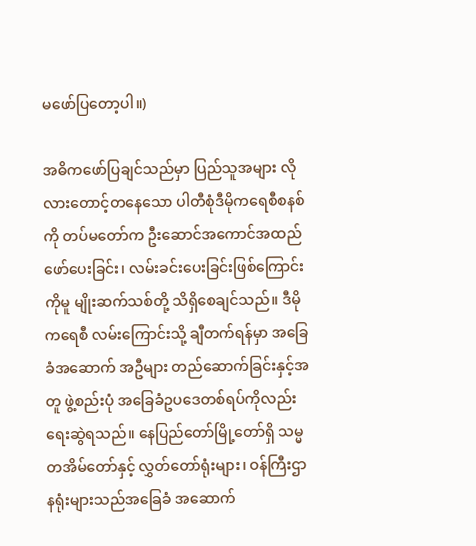မဖော်ပြတော့ပါ။)

အဓိကဖော်ပြချင်သည်မှာ ပြည်သူအများ လိုလားတောင့်တနေသော ပါတီစုံဒီမိုကရေစီစနစ်ကို တပ်မတော်က ဦးဆောင်အကောင်အထည် ဖော်ပေးခြင်း၊ လမ်းခင်းပေးခြင်းဖြစ်ကြောင်းကိုမူ မျိုးဆက်သစ်တို့ သိရှိစေချင်သည်။ ဒီမိုကရေစီ လမ်းကြောင်းသို့ ချီတက်ရန်မှာ အခြေခံအဆောက် အဦများ တည်ဆောက်ခြင်းနှင့်အတူ ဖွဲ့စည်းပုံ အခြေခံဥပဒေတစ်ရပ်ကိုလည်း ရေးဆွဲရသည်။ နေပြည်တော်မြို့တော်ရှိ သမ္မတအိမ်တော်နှင့် လွှတ်တော်ရုံးများ၊ ဝန်ကြီးဌာနရုံးများသည်အခြေခံ အဆောက်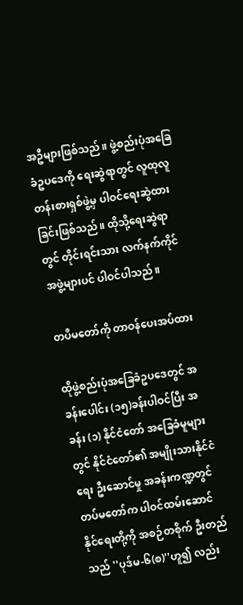အဦများဖြစ်သည်။ ဖွဲ့စည်းပုံအခြေခံဥပဒေကို ရေးဆွဲရာတွင် လူထုလူတန်းစားရှစ်ဖွဲ့မှ ပါဝင်ရေးဆွဲထားခြင်းဖြစ်သည်။ ထိုသို့ရေးဆွဲရာတွင် တိုင်းရင်းသား လက်နက်ကိုင်အဖွဲ့များပင် ပါဝင်ပါသည်။

တပိမတော်ကို တာဝန်ပေးအပ်ထား

ထိုဖွဲ့စည်းပုံအခြေခံဥပဒေတွင် အခန်းပေါင်း (၁၅)ခန်းပါဝင်ပြီး အခန်း (၁) နိုင်ငံတော် အခြေခံမူများတွင် နိုင်ငံတော်၏ အမျိုးသားနိုင်ငံရေး ဦးဆောင်မှု အခန်းကဏ္ဍတွင် တပ်မတော်က ပါဝင်ထမ်းဆောင်နိုင်ရေးတို့ကို အစဉ်တစိုက် ဦးတည်သည် ''ပုဒ်မ-၆(စ)''ဟူ၍ လည်း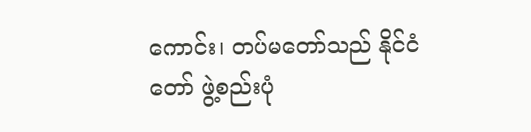ကောင်း၊ တပ်မတော်သည် နိုင်ငံတော် ဖွဲ့စည်းပုံ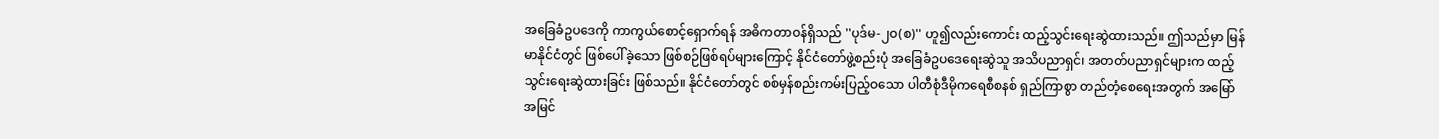အခြေခံဥပဒေကို ကာကွယ်စောင့်ရှောက်ရန် အဓိကတာဝန်ရှိသည် ''ပုဒ်မ-၂ဝ(စ)'' ဟူ၍လည်းကောင်း ထည့်သွင်းရေးဆွဲထားသည်။ ဤသည်မှာ မြန်မာနိုင်ငံတွင် ဖြစ်ပေါ်ခဲ့သော ဖြစ်စဉ်ဖြစ်ရပ်များကြောင့် နိုင်ငံတော်ဖွဲ့စည်းပုံ အခြေခံဥပဒေရေးဆွဲသူ အသိပညာရှင်၊ အတတ်ပညာရှင်များက ထည့်သွင်းရေးဆွဲထားခြင်း ဖြစ်သည်။ နိုင်ငံတော်တွင် စစ်မှန်စည်းကမ်းပြည့်ဝသော ပါတီစုံဒီမိုကရေစီစနစ် ရှည်ကြာစွာ တည်တံ့စေရေးအတွက် အမြော်အမြင်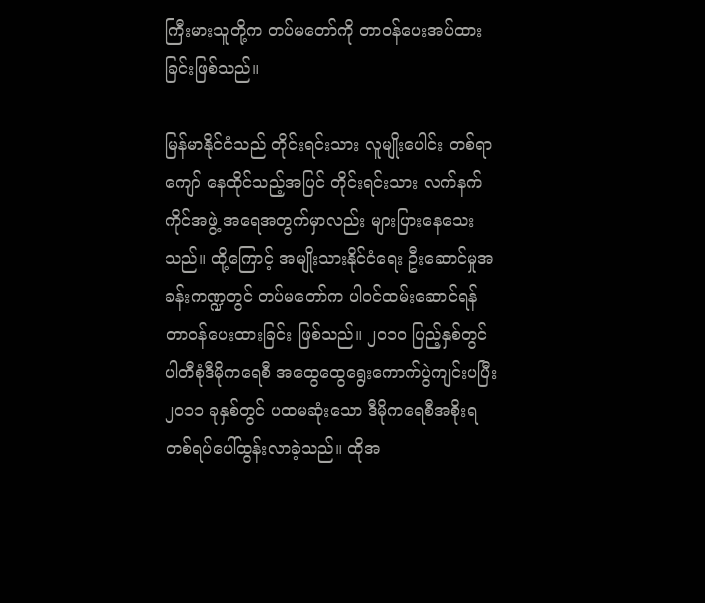ကြီးမားသူတို့က တပ်မတော်ကို တာဝန်ပေးအပ်ထားခြင်းဖြစ်သည်။

မြန်မာနိုင်ငံသည် တိုင်းရင်းသား လူမျိုးပေါင်း တစ်ရာကျော် နေထိုင်သည့်အပြင် တိုင်းရင်းသား လက်နက်ကိုင်အဖွဲ့ အရေအတွက်မှာလည်း များပြားနေသေးသည်။ ထို့ကြောင့် အမျိုးသားနိုင်ငံရေး ဦးဆောင်မှုအခန်းကဏ္ဍတွင် တပ်မတော်က ပါဝင်ထမ်းဆောင်ရန် တာဝန်ပေးထားခြင်း ဖြစ်သည်။ ၂ဝ၁ဝ ပြည့်နှစ်တွင် ပါတီစုံဒီမိုကရေစီ အထွေထွေရွေးကောက်ပွဲကျင်းပပြီး ၂ဝ၁၁ ခုနှစ်တွင် ပထမဆုံးသော ဒီမိုကရေစီအစိုးရ တစ်ရပ်ပေါ်ထွန်းလာခဲ့သည်။ ထိုအ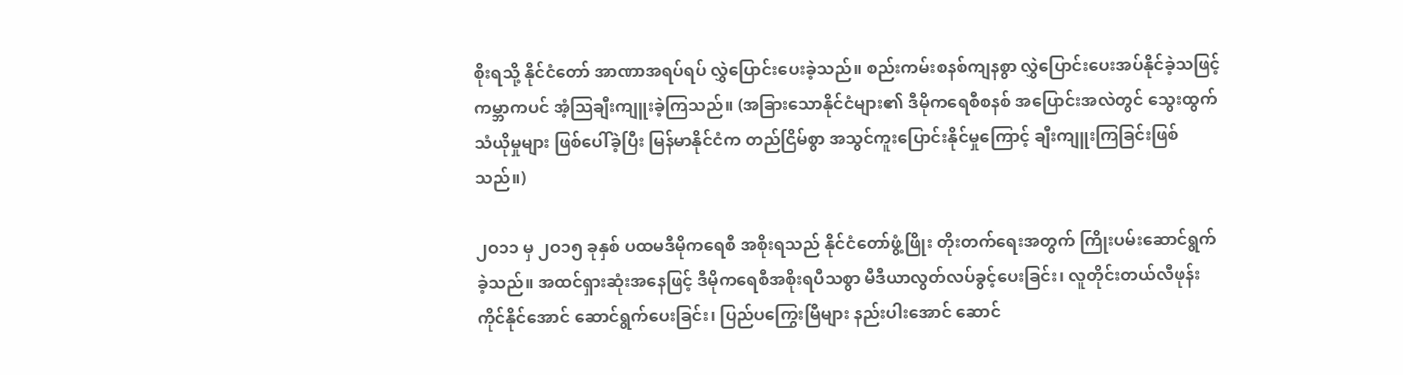စိုးရသို့ နိုင်ငံတော် အာဏာအရပ်ရပ် လွှဲပြောင်းပေးခဲ့သည်။ စည်းကမ်းစနစ်ကျနစွာ လွှဲပြောင်းပေးအပ်နိုင်ခဲ့သဖြင့် ကမ္ဘာကပင် အံ့သြချီးကျူးခဲ့ကြသည်။ (အခြားသောနိုင်ငံများ၏ ဒီမိုကရေစီစနစ် အပြောင်းအလဲတွင် သွေးထွက်သံယိုမှုများ ဖြစ်ပေါ်ခဲ့ပြီး မြန်မာနိုင်ငံက တည်ငြိမ်စွာ အသွင်ကူးပြောင်းနိုင်မှုကြောင့် ချီးကျူးကြခြင်းဖြစ်သည်။)

၂ဝ၁၁ မှ ၂ဝ၁၅ ခုနှစ် ပထမဒီမိုကရေစီ အစိုးရသည် နိုင်ငံတော်ဖွံ့ဖြိုး တိုးတက်ရေးအတွက် ကြိုးပမ်းဆောင်ရွက်ခဲ့သည်။ အထင်ရှားဆုံးအနေဖြင့် ဒီမိုကရေစီအစိုးရပီသစွာ မီဒီယာလွတ်လပ်ခွင့်ပေးခြင်း၊ လူတိုင်းတယ်လီဖုန်းကိုင်နိုင်အောင် ဆောင်ရွက်ပေးခြင်း၊ ပြည်ပကြွေးမြီများ နည်းပါးအောင် ဆောင်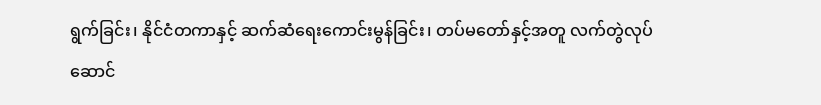ရွက်ခြင်း၊ နိုင်ငံတကာနှင့် ဆက်ဆံရေးကောင်းမွန်ခြင်း၊ တပ်မတော်နှင့်အတူ လက်တွဲလုပ်ဆောင်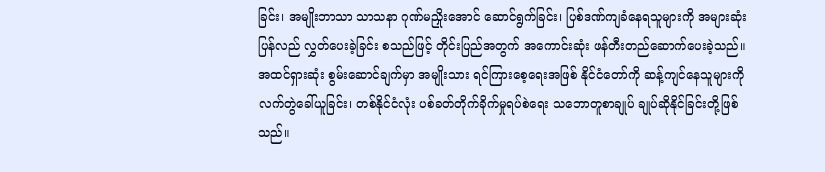ခြင်း၊ အမျိုးဘာသာ သာသနာ ဂုဏ်မညှိုးအောင် ဆောင်ရွက်ခြင်း၊ ပြစ်ဒဏ်ကျခံနေရသူများကို အများဆုံးပြန်လည် လွှတ်ပေးခဲ့ခြင်း စသည်ဖြင့် တိုင်းပြည်အတွက် အကောင်းဆုံး ဖန်တီးတည်ဆောက်ပေးခဲ့သည်။ အထင်ရှားဆုံး စွမ်းဆောင်ချက်မှာ အမျိုးသား ရင်ကြားစေ့ရေးအဖြစ် နိုင်ငံတော်ကို ဆန့်ကျင်နေသူများကို လက်တွဲခေါ်ယူခြင်း၊ တစ်နိုင်ငံလုံး ပစ်ခတ်တိုက်ခိုက်မှုရပ်စဲရေး သဘောတူစာချုပ် ချုပ်ဆိုနိုင်ခြင်းတို့ဖြစ်သည်။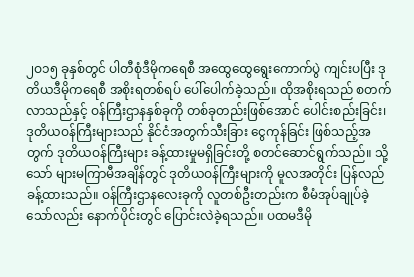၂ဝ၁၅ ခုနှစ်တွင် ပါတီစုံဒီမိုကရေစီ အထွေထွေရွေးကောက်ပွဲ ကျင်းပပြီး ဒုတိယဒီမိုကရေစီ အစိုးရတစ်ရပ် ပေါ်ပေါက်ခဲ့သည်။ ထိုအစိုးရသည် စတက်လာသည်နှင့် ဝန်ကြီးဌာနနှစ်ခုကို တစ်ခုတည်းဖြစ်အောင် ပေါင်းစည်းခြင်း၊ ဒုတိယဝန်ကြီးများသည် နိုင်ငံအတွက်သီးခြား ငွေကုန်ခြင်း ဖြစ်သည့်အတွက် ဒုတိယဝန်ကြီးများ ခန့်ထားမှုမရှိခြင်းတို့ စတင်ဆောင်ရွက်သည်။ သို့သော် များမကြာမီအချိန်တွင် ဒုတိယဝန်ကြီးများကို မူလအတိုင်း ပြန်လည်ခန့်ထားသည်။ ဝန်ကြီးဌာနလေးခုကို လူတစ်ဦးတည်းက စီမံအုပ်ချုပ်ခဲ့သော်လည်း နောက်ပိုင်းတွင် ပြောင်းလဲခဲ့ရသည်။ ပထမဒီမို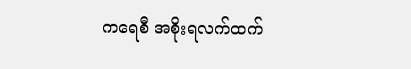ကရေစီ အစိုးရလက်ထက်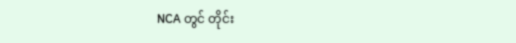NCA တွင် တိုင်း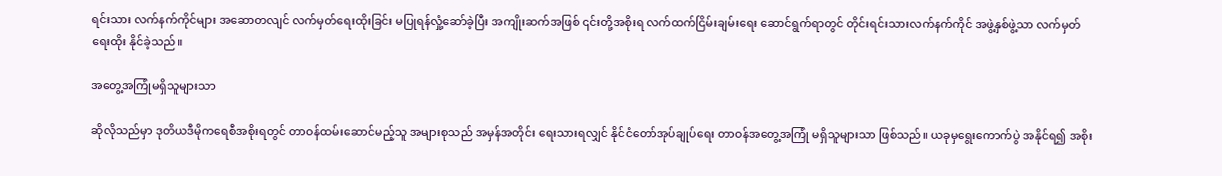ရင်းသား လက်နက်ကိုင်များ အဆောတလျင် လက်မှတ်ရေးထိုးခြင်း မပြုရန်လှုံ့ဆော်ခဲ့ပြီး အကျိုးဆက်အဖြစ် ၎င်းတို့အစိုးရ လက်ထက်ငြိမ်းချမ်းရေး ဆောင်ရွက်ရာတွင် တိုင်းရင်းသားလက်နက်ကိုင် အဖွဲ့နှစ်ဖွဲ့သာ လက်မှတ်ရေးထိုး နိုင်ခဲ့သည်။

အတွေ့အကြုံမရှိသူများသာ

ဆိုလိုသည်မှာ ဒုတိယဒီမိုကရေစီအစိုးရတွင် တာဝန်ထမ်းဆောင်မည့်သူ အများစုသည် အမှန်အတိုင်း ရေးသားရလျှင် နိုင်ငံတော်အုပ်ချုပ်ရေး တာဝန်အတွေ့အကြုံ မရှိသူများသာ ဖြစ်သည်။ ယခုမှရွေးကောက်ပွဲ အနိုင်ရ၍ အစိုး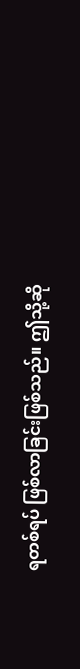ရတစ်ရပ် ဖြစ်လာခြင်းဖြစ်သည်။ ဤသို့ဆို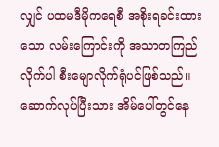လျှင် ပထမဒီမိုကရေစီ အစိုးရခင်းထားသော လမ်းကြောင်းကို အသာတကြည်လိုက်ပါ စီးမျောလိုက်ရုံပင်ဖြစ်သည်။ ဆောက်လုပ်ပြီးသား အိမ်ပေါ်တွင်နေ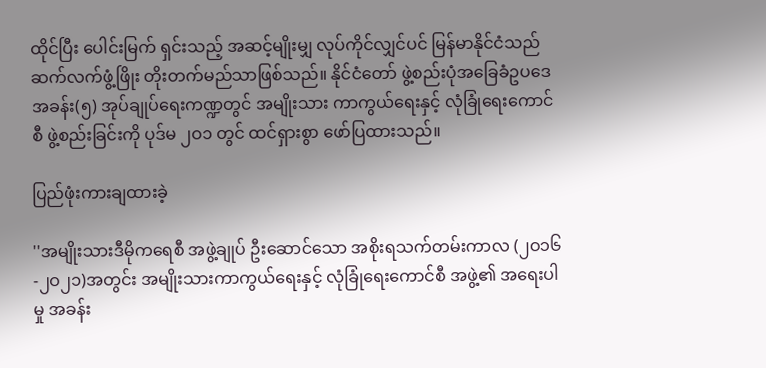ထိုင်ပြီး ပေါင်းမြက် ရှင်းသည့် အဆင့်မျိုးမျှ လုပ်ကိုင်လျှင်ပင် မြန်မာနိုင်ငံသည် ဆက်လက်ဖွံ့ဖြိုး တိုးတက်မည်သာဖြစ်သည်။ နိုင်ငံတော် ဖွဲ့စည်းပုံအခြေခံဥပဒေ အခန်း(၅) အုပ်ချုပ်ရေးကဏ္ဍတွင် အမျိုးသား ကာကွယ်ရေးနှင့် လုံခြုံရေးကောင်စီ ဖွဲ့စည်းခြင်းကို ပုဒ်မ ၂ဝ၁ တွင် ထင်ရှားစွာ ဖော်ပြထားသည်။

ပြည်ဖုံးကားချထားခဲ့

''အမျိုးသားဒီမိုကရေစီ အဖွဲ့ချုပ် ဦးဆောင်သော အစိုးရသက်တမ်းကာလ (၂ဝ၁၆-၂ဝ၂၁)အတွင်း အမျိုးသားကာကွယ်ရေးနှင့် လုံခြုံရေးကောင်စီ အဖွဲ့၏ အရေးပါမှု အခန်း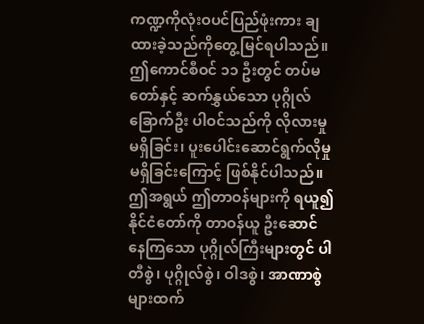ကဏ္ဍကိုလုံးဝပင်ပြည်ဖုံးကား ချထားခဲ့သည်ကိုတွေ့မြင်ရပါသည်။ ဤကောင်စီဝင် ၁၁ ဦးတွင် တပ်မတော်နှင့် ဆက်နွှယ်သော ပုဂ္ဂိုလ်ခြောက်ဦး ပါဝင်သည်ကို လိုလားမှုမရှိခြင်း၊ ပူးပေါင်းဆောင်ရွက်လိုမှု မရှိခြင်းကြောင့် ဖြစ်နိုင်ပါသည်။ ဤအရွယ် ဤတာဝန်များကို ရယူ၍ နိုင်ငံတော်ကို တာဝန်ယူ ဦးဆောင်နေကြသော ပုဂ္ဂိုလ်ကြီးများတွင် ပါတီစွဲ၊ ပုဂ္ဂိုလ်စွဲ၊ ဝါဒစွဲ၊ အာဏာစွဲများထက်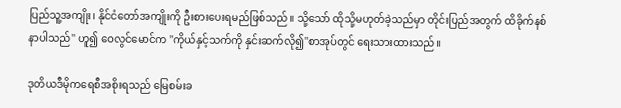ပြည်သူ့အကျိုး၊ နိုင်ငံတော်အကျိုးကို ဦးစားပေးရမည်ဖြစ်သည်။ သို့သော် ထိုသို့မဟုတ်ခဲ့သည်မှာ တိုင်းပြည်အတွက် ထိခိုက်နစ်နာပါသည်'' ဟူ၍ ဝေလွင်မောင်က ''ကိုယ်နှင့်သက်ကို နှင်းဆက်လို၍''စာအုပ်တွင် ရေးသားထားသည်။

ဒုတိယဒီမိုကရေစီအစိုးရသည် မြေစမ်းခ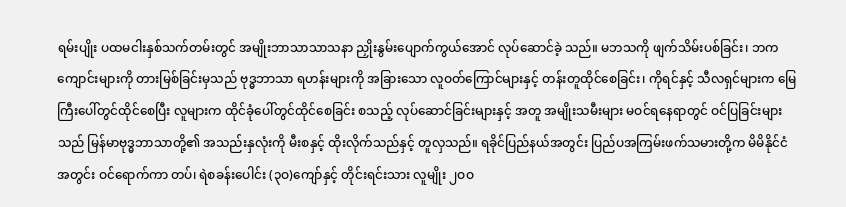ရမ်းပျိုး ပထမငါးနှစ်သက်တမ်းတွင် အမျိုးဘာသာသာသနာ ညှိုးနွမ်းပျောက်ကွယ်အောင် လုပ်ဆောင်ခဲ့ သည်။ မဘသကို ဖျက်သိမ်းပစ်ခြင်း၊ ဘကကျောင်းများကို တားမြစ်ခြင်းမှသည် ဗုဒ္ဓဘာသာ ရဟန်းများကို အခြားသော လူဝတ်ကြောင်များနှင့် တန်းတူထိုင်စေခြင်း၊ ကိုရင်နှင့် သီလရှင်များက မြေကြီးပေါ်တွင်ထိုင်စေပြီး လူများက ထိုင်ခုံပေါ်တွင်ထိုင်စေခြင်း စသည့် လုပ်ဆောင်ခြင်းများနှင့် အတူ အမျိုးသမီးများ မဝင်ရနေရာတွင် ဝင်ပြခြင်းများသည် မြန်မာဗုဒ္ဓဘာသာတို့၏ အသည်းနှလုံးကို မီးစနှင့် ထိုးလိုက်သည်နှင့် တူလှသည်။ ရခိုင်ပြည်နယ်အတွင်း ပြည်ပအကြမ်းဖက်သမားတို့က မိမိနိုင်ငံအတွင်း ဝင်ရောက်ကာ တပ်၊ ရဲစခန်းပေါင်း (၃ဝ)ကျော်နှင့် တိုင်းရင်းသား လူမျိုး ၂ဝဝ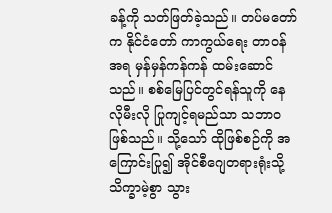ခန့်ကို သတ်ဖြတ်ခဲ့သည်။ တပ်မတော်က နိုင်ငံတော် ကာကွယ်ရေး တာဝန်အရ မှန်မှန်ကန်ကန် ထမ်းဆောင်သည်။ စစ်မြေပြင်တွင်ရန်သူကို နေလိုမီးလို ပြုကျင့်ရမည်သာ သဘာဝဖြစ်သည်။ သို့သော် ထိုဖြစ်စဉ်ကို အကြောင်းပြု၍ အိုင်စီဂျေတရားရုံးသို့သိက္ခာမဲ့စွာ သွား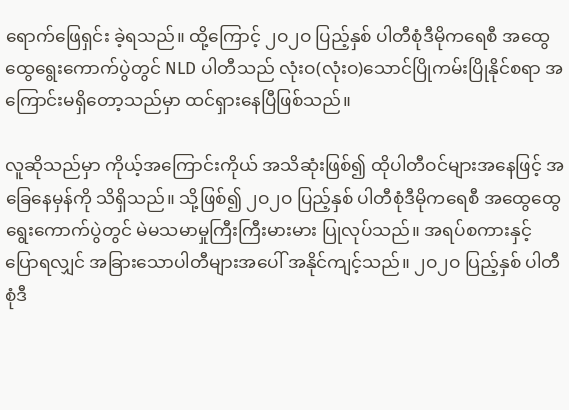ရောက်ဖြေရှင်း ခဲ့ရသည်။ ထို့ကြောင့် ၂ဝ၂ဝ ပြည့်နှစ် ပါတီစုံဒီမိုကရေစီ အထွေထွေရွေးကောက်ပွဲတွင် NLD ပါတီသည် လုံးဝ(လုံးဝ)သောင်ပြိုကမ်းပြိုနိုင်စရာ အကြောင်းမရှိတော့သည်မှာ ထင်ရှားနေပြီဖြစ်သည်။

လူဆိုသည်မှာ ကိုယ့်အကြောင်းကိုယ် အသိဆုံးဖြစ်၍ ထိုပါတီဝင်များအနေဖြင့် အခြေနေမှန်ကို သိရှိသည်။ သို့ဖြစ်၍ ၂ဝ၂ဝ ပြည့်နှစ် ပါတီစုံဒီမိုကရေစီ အထွေထွေရွေးကောက်ပွဲတွင် မဲမသမာမှုကြီးကြီးမားမား ပြုလုပ်သည်။ အရပ်စကားနှင့် ပြောရလျှင် အခြားသောပါတီများအပေါ် အနိုင်ကျင့်သည်။ ၂ဝ၂ဝ ပြည့်နှစ် ပါတီစုံဒီ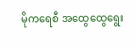မိုကရေစီ အထွေထွေရွေး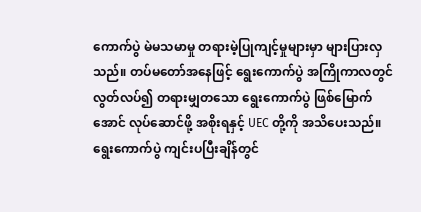ကောက်ပွဲ မဲမသမာမှု တရားမဲ့ပြုကျင့်မှုများမှာ များပြားလှသည်။ တပ်မတော်အနေဖြင့် ရွေးကောက်ပွဲ အကြိုကာလတွင် လွတ်လပ်၍ တရားမျှတသော ရွေးကောက်ပွဲ ဖြစ်မြောက်အောင် လုပ်ဆောင်ဖို့ အစိုးရနှင့် UEC တို့ကို အသိပေးသည်။ ရွေးကောက်ပွဲ ကျင်းပပြီးချိန်တွင်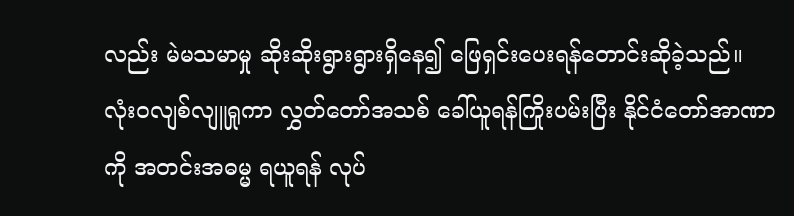လည်း မဲမသမာမှု ဆိုးဆိုးရွားရွားရှိနေ၍ ဖြေရှင်းပေးရန်တောင်းဆိုခဲ့သည်။ လုံးဝလျစ်လျူရှုကာ လွှတ်တော်အသစ် ခေါ်ယူရန်ကြိုးပမ်းပြီး နိုင်ငံတော်အာဏာကို အတင်းအဓမ္မ ရယူရန် လုပ်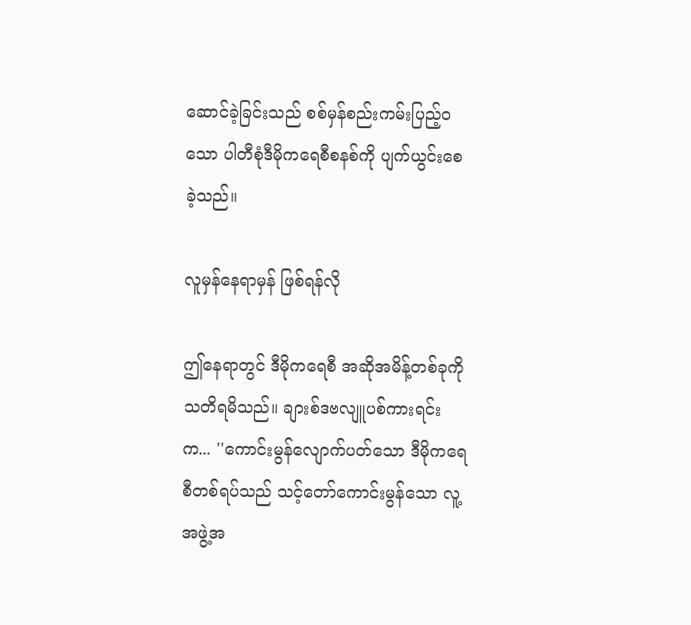ဆောင်ခဲ့ခြင်းသည် စစ်မှန်စည်းကမ်းပြည့်ဝသော ပါတီစုံဒီမိုကရေစီစနစ်ကို ပျက်ယွင်းစေခဲ့သည်။

လူမှန်နေရာမှန် ဖြစ်ရန်လို

ဤနေရာတွင် ဒီမိုကရေစီ အဆိုအမိန့်တစ်ခုကို သတိရမိသည်။ ချားစ်ဒဗလျူပစ်ကားရင်းက... ''ကောင်းမွန်လျောက်ပတ်သော ဒီမိုကရေစီတစ်ရပ်သည် သင့်တော်ကောင်းမွန်သော လူ့အဖွဲ့အ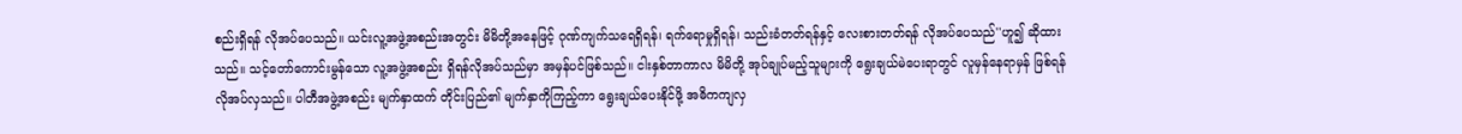စည်းရှိရန် လိုအပ်ပေသည်။ ယင်းလူ့အဖွဲ့အစည်းအတွင်း မိမိတို့အနေဖြင့် ဂုဏ်ကျက်သရေရှိရန်၊ ရက်ရောမှုရှိရန်၊ သည်းခံတတ်ရန်နှင့် လေးစားတတ်ရန် လိုအပ်ပေသည်''ဟူ၍ ဆိုထားသည်။ သင့်တော်ကောင်းမွန်သော လူ့အဖွဲ့အစည်း ရှိရန်လိုအပ်သည်မှာ အမှန်ပင်ဖြစ်သည်။ ငါးနှစ်တာကာလ မိမိတို့ အုပ်ချုပ်မည့်သူများကို ရွေးချယ်မဲပေးရာတွင် လူမှန်နေရာမှန် ဖြစ်ရန် လိုအပ်လှသည်။ ပါတီအဖွဲ့အစည်း မျက်နှာထက် တိုင်းပြည်၏ မျက်နှာကိုကြည့်ကာ ရွေးချယ်ပေးနိုင်ဖို့ အဓိကကျလှ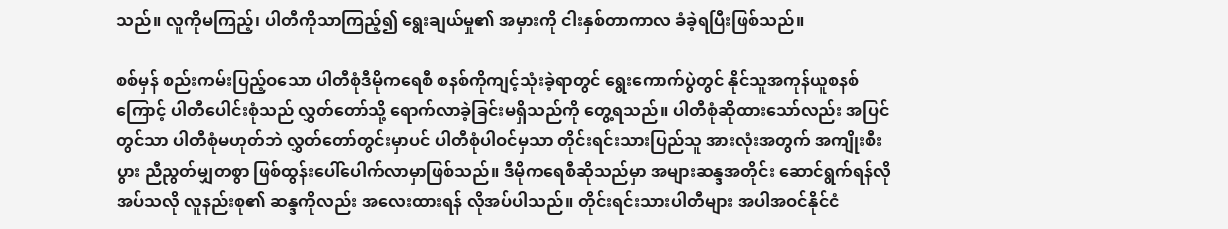သည်။ လူကိုမကြည့်၊ ပါတီကိုသာကြည့်၍ ရွေးချယ်မှု၏ အမှားကို ငါးနှစ်တာကာလ ခံခဲ့ရပြီးဖြစ်သည်။

စစ်မှန် စည်းကမ်းပြည့်ဝသော ပါတီစုံဒီမိုကရေစီ စနစ်ကိုကျင့်သုံးခဲ့ရာတွင် ရွေးကောက်ပွဲတွင် နိုင်သူအကုန်ယူစနစ်ကြောင့် ပါတီပေါင်းစုံသည် လွှတ်တော်သို့ ရောက်လာခဲ့ခြင်းမရှိသည်ကို တွေ့ရသည်။ ပါတီစုံဆိုထားသော်လည်း အပြင်တွင်သာ ပါတီစုံမဟုတ်ဘဲ လွှတ်တော်တွင်းမှာပင် ပါတီစုံပါဝင်မှသာ တိုင်းရင်းသားပြည်သူ အားလုံးအတွက် အကျိုးစီးပွား ညီညွတ်မျှတစွာ ဖြစ်ထွန်းပေါ်ပေါက်လာမှာဖြစ်သည်။ ဒီမိုကရေစီဆိုသည်မှာ အများဆန္ဒအတိုင်း ဆောင်ရွက်ရန်လိုအပ်သလို လူနည်းစု၏ ဆန္ဒကိုလည်း အလေးထားရန် လိုအပ်ပါသည်။ တိုင်းရင်းသားပါတီများ အပါအဝင်နိုင်ငံ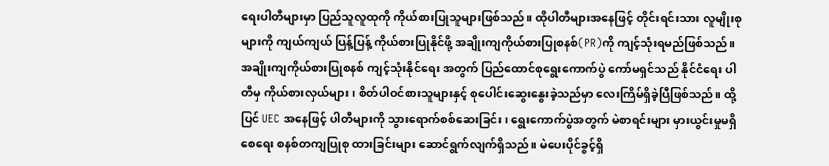ရေးပါတီများမှာ ပြည်သူလူထုကို ကိုယ်စားပြုသူများဖြစ်သည်။ ထိုပါတီများအနေဖြင့် တိုင်းရင်းသား လူမျိုးစုများကို ကျယ်ကျယ် ပြန့်ပြန့် ကိုယ်စားပြုနိုင်ဖို့ အချိုးကျကိုယ်စားပြုစနစ်(PR)ကို ကျင့်သုံးရမည်ဖြစ်သည်။ အချိုးကျကိုယ်စားပြုစနစ် ကျင့်သုံးနိုင်ရေး အတွက် ပြည်ထောင်စုရွေးကောက်ပွဲ ကော်မရှင်သည် နိုင်ငံရေး ပါတီမှ ကိုယ်စားလှယ်များ၊ စိတ်ပါဝင်စားသူများနှင့် စုပေါင်းဆွေးနွေးခဲ့သည်မှာ လေးကြိမ်ရှိခဲ့ပြီဖြစ်သည်။ ထို့ပြင် UEC အနေဖြင့် ပါတီများကို သွားရောက်စစ်ဆေးခြင်း၊ ရွေးကောက်ပွဲအတွက် မဲစာရင်းများ မှားယွင်းမှုမရှိစေရေး စနစ်တကျပြုစု ထားခြင်းများ ဆောင်ရွက်လျက်ရှိသည်။ မဲပေးပိုင်ခွင့်ရှိ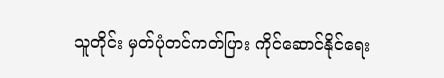သူတိုင်း မှတ်ပုံတင်ကတ်ပြား ကိုင်ဆောင်နိုင်ရေး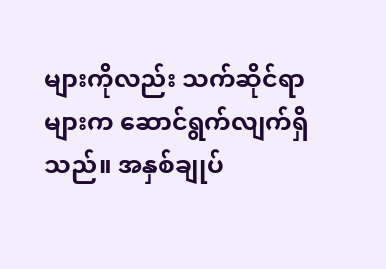များကိုလည်း သက်ဆိုင်ရာ များက ဆောင်ရွက်လျက်ရှိသည်။ အနှစ်ချုပ်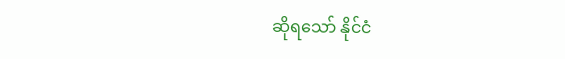ဆိုရသော် နိုင်ငံ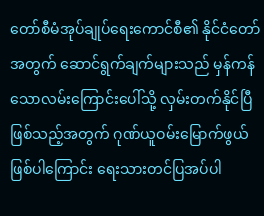တော်စီမံအုပ်ချုပ်ရေးကောင်စီ၏ နိုင်ငံတော်အတွက် ဆောင်ရွက်ချက်များသည် မှန်ကန်သောလမ်းကြောင်းပေါ်သို့ လှမ်းတက်နိုင်ပြီဖြစ်သည့်အတွက် ဂုဏ်ယူဝမ်းမြောက်ဖွယ်ဖြစ်ပါကြောင်း ရေးသားတင်ပြအပ်ပါ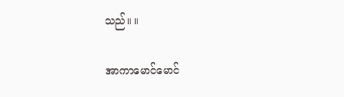သည်။ ။

အာကာမောင်မောင်